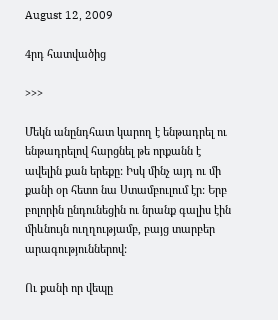August 12, 2009

4րդ հատվածից

>>>

Մեկն անընդհատ կարող է ենթադրել ու ենթադրելով հարցնել թե որքանն է ավելին քան երեքը: Իսկ մինչ այդ ու մի քանի օր հետո նա Ստամբուլում էր: Երբ բոլորին ընդունեցին ու նրանք գալիս էին միևնույն ուղղությամբ, բայց տարբեր արագություններով:

Ու քանի որ վեպը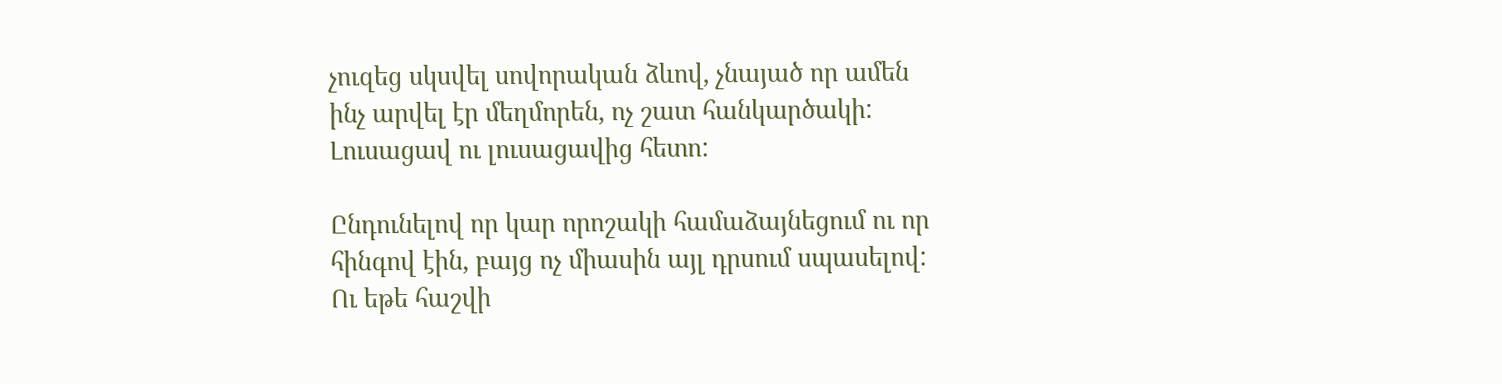չուզեց սկսվել սովորական ձևով, չնայած որ ամեն ինչ արվել էր մեղմորեն, ոչ շատ հանկարծակի: Լուսացավ ու լուսացավից հետո:

Ընդունելով որ կար որոշակի համաձայնեցում ու որ հինգով էին, բայց ոչ միասին այլ դրսում սպասելով: Ու եթե հաշվի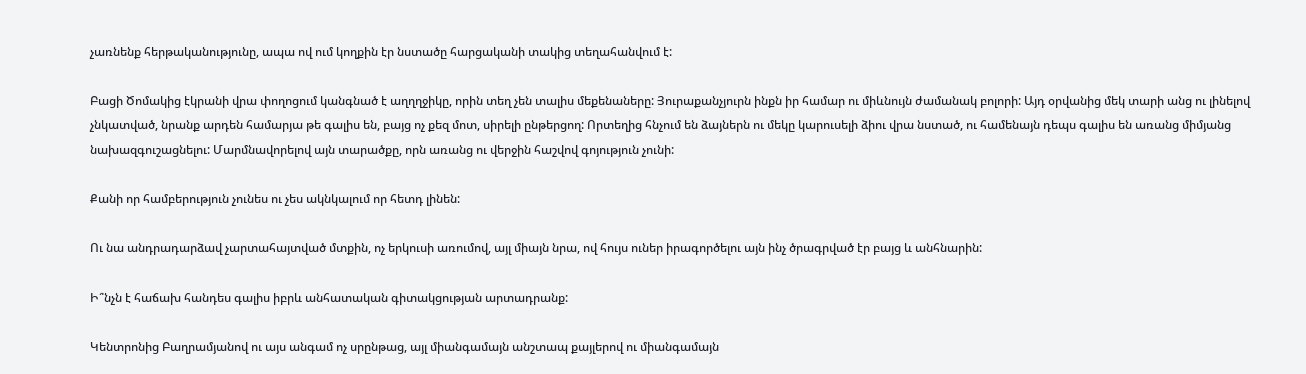չառնենք հերթականությունը, ապա ով ում կողքին էր նստածը հարցականի տակից տեղահանվում է:

Բացի Ծոմակից էկրանի վրա փողոցում կանգնած է աղղղջիկը, որին տեղ չեն տալիս մեքենաները: Յուրաքանչյուրն ինքն իր համար ու միևնույն ժամանակ բոլորի: Այդ օրվանից մեկ տարի անց ու լինելով չնկատված, նրանք արդեն համարյա թե գալիս են, բայց ոչ քեզ մոտ, սիրելի ընթերցող: Որտեղից հնչում են ձայներն ու մեկը կարուսելի ձիու վրա նստած, ու համենայն դեպս գալիս են առանց միմյանց նախազգուշացնելու: Մարմնավորելով այն տարածքը, որն առանց ու վերջին հաշվով գոյություն չունի:

Քանի որ համբերություն չունես ու չես ակնկալում որ հետդ լինեն:

Ու նա անդրադարձավ չարտահայտված մտքին, ոչ երկուսի առումով, այլ միայն նրա, ով հույս ուներ իրագործելու այն ինչ ծրագրված էր բայց և անհնարին:

Ի՞նչն է հաճախ հանդես գալիս իբրև անհատական գիտակցության արտադրանք:

Կենտրոնից Բաղրամյանով ու այս անգամ ոչ սրընթաց, այլ միանգամայն անշտապ քայլերով ու միանգամայն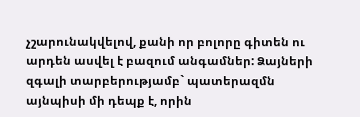չշարունակվելով, քանի որ բոլորը գիտեն ու արդեն ասվել է բազում անգամներ: Ձայների զգալի տարբերությամբ` պատերազմն այնպիսի մի դեպք է, որին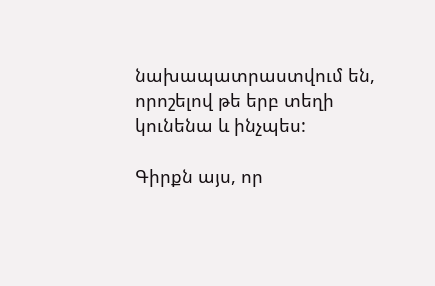նախապատրաստվում են, որոշելով թե երբ տեղի կունենա և ինչպես:

Գիրքն այս, որ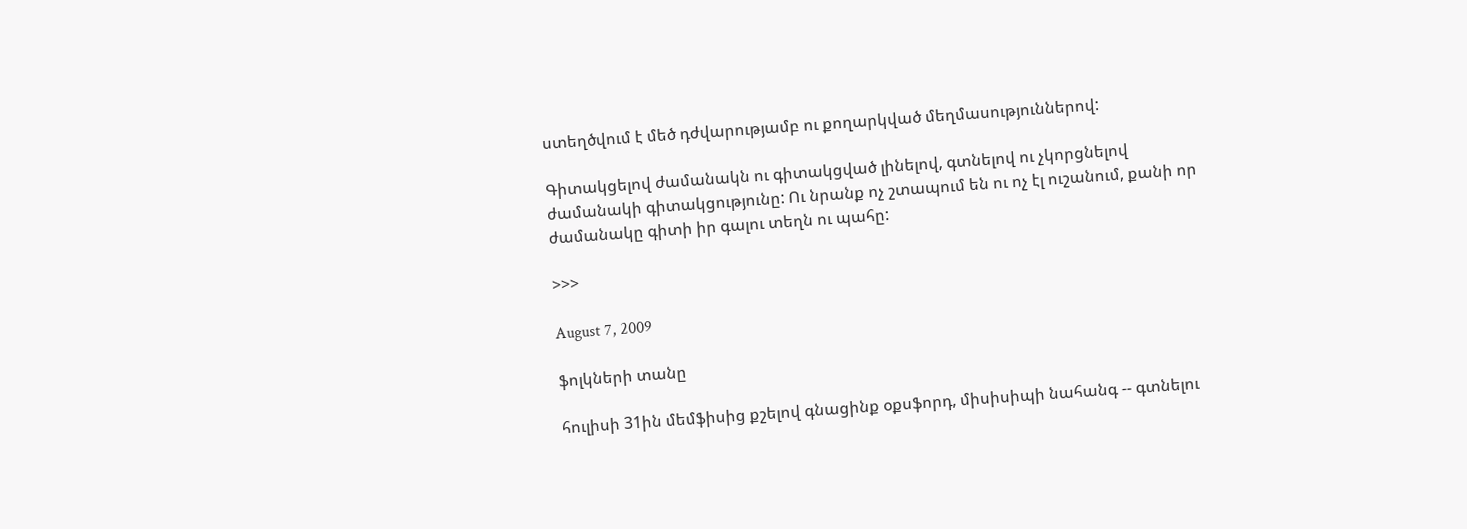ստեղծվում է մեծ դժվարությամբ ու քողարկված մեղմասություններով:

Գիտակցելով ժամանակն ու գիտակցված լինելով, գտնելով ու չկորցնելով ժամանակի գիտակցությունը: Ու նրանք ոչ շտապում են ու ոչ էլ ուշանում, քանի որ ժամանակը գիտի իր գալու տեղն ու պահը:

>>>

August 7, 2009

ֆոլկների տանը

հուլիսի 31ին մեմֆիսից քշելով գնացինք օքսֆորդ, միսիսիպի նահանգ -- գտնելու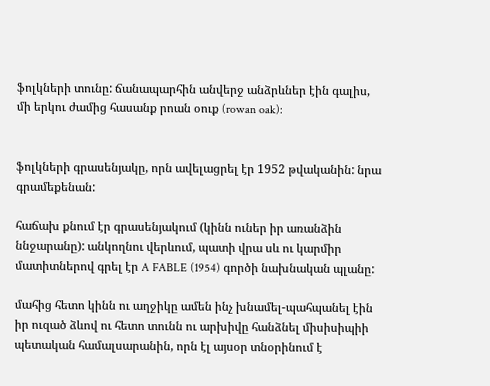ֆոլկների տունը: ճանապարհին անվերջ անձրևներ էին գալիս, մի երկու ժամից հասանք րոան օուք (rowan oak):


ֆոլկների գրասենյակը, որն ավելացրել էր 1952 թվականին: նրա գրամեքենան:

հաճախ քնում էր գրասենյակում (կինն ուներ իր առանձին ննջարանը): անկողնու վերևում, պատի վրա սև ու կարմիր մատիտներով գրել էր A FABLE (1954) գործի նախնական պլանը:

մահից հետո կինն ու աղջիկը ամեն ինչ խնամել-պահպանել էին իր ուզած ձևով ու հետո տունն ու արխիվը հանձնել միսիսիպիի պետական համալսարանին, որն էլ այսօր տնօրինում է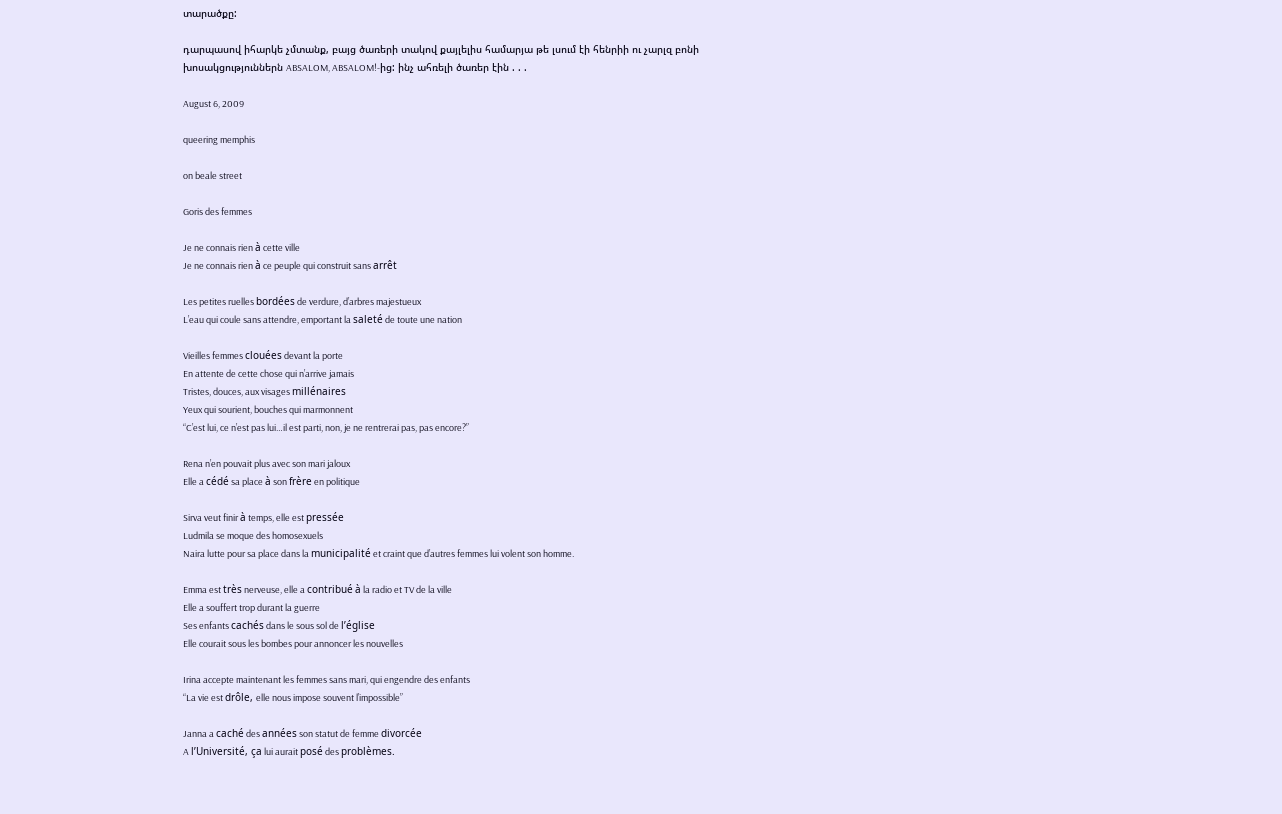տարածքը:

դարպասով իհարկե չմտանք, բայց ծառերի տակով քայլելիս համարյա թե լսում էի հենրիի ու չարլզ բոնի խոսակցություններն ABSALOM, ABSALOM!-ից: ինչ ահռելի ծառեր էին . . .

August 6, 2009

queering memphis

on beale street

Goris des femmes

Je ne connais rien à cette ville
Je ne connais rien à ce peuple qui construit sans arrêt

Les petites ruelles bordées de verdure, d’arbres majestueux
L’eau qui coule sans attendre, emportant la saleté de toute une nation

Vieilles femmes clouées devant la porte
En attente de cette chose qui n’arrive jamais
Tristes, douces, aux visages millénaires
Yeux qui sourient, bouches qui marmonnent
“C’est lui, ce n’est pas lui…il est parti, non, je ne rentrerai pas, pas encore?”

Rena n’en pouvait plus avec son mari jaloux
Elle a cédé sa place à son frère en politique

Sirva veut finir à temps, elle est pressée
Ludmila se moque des homosexuels
Naira lutte pour sa place dans la municipalité et craint que d’autres femmes lui volent son homme.

Emma est très nerveuse, elle a contribué à la radio et TV de la ville
Elle a souffert trop durant la guerre
Ses enfants cachés dans le sous sol de l’église
Elle courait sous les bombes pour annoncer les nouvelles

Irina accepte maintenant les femmes sans mari, qui engendre des enfants
“La vie est drôle, elle nous impose souvent l’impossible”

Janna a caché des années son statut de femme divorcée
A l’Université, ça lui aurait posé des problèmes.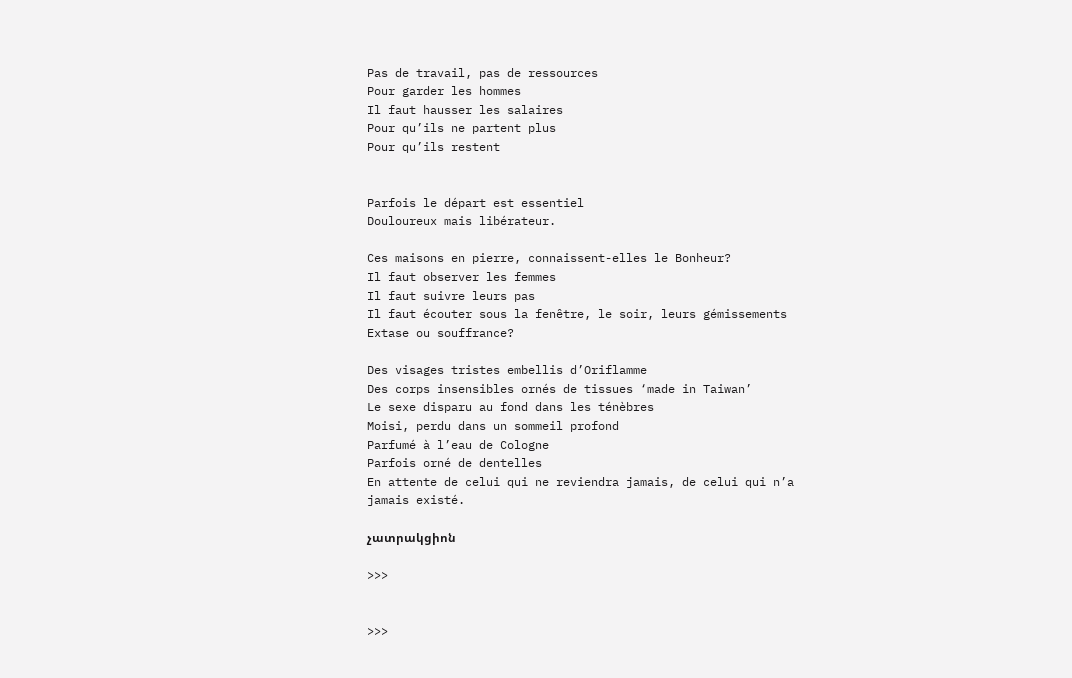Pas de travail, pas de ressources
Pour garder les hommes
Il faut hausser les salaires
Pour qu’ils ne partent plus
Pour qu’ils restent


Parfois le départ est essentiel
Douloureux mais libérateur.

Ces maisons en pierre, connaissent-elles le Bonheur?
Il faut observer les femmes
Il faut suivre leurs pas
Il faut écouter sous la fenêtre, le soir, leurs gémissements
Extase ou souffrance?

Des visages tristes embellis d’Oriflamme
Des corps insensibles ornés de tissues ‘made in Taiwan’
Le sexe disparu au fond dans les ténèbres
Moisi, perdu dans un sommeil profond
Parfumé à l’eau de Cologne
Parfois orné de dentelles
En attente de celui qui ne reviendra jamais, de celui qui n’a jamais existé.

չատրակցիոն

>>>


>>>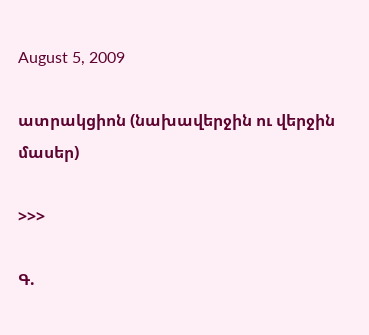August 5, 2009

ատրակցիոն (նախավերջին ու վերջին մասեր)

>>>

Գ.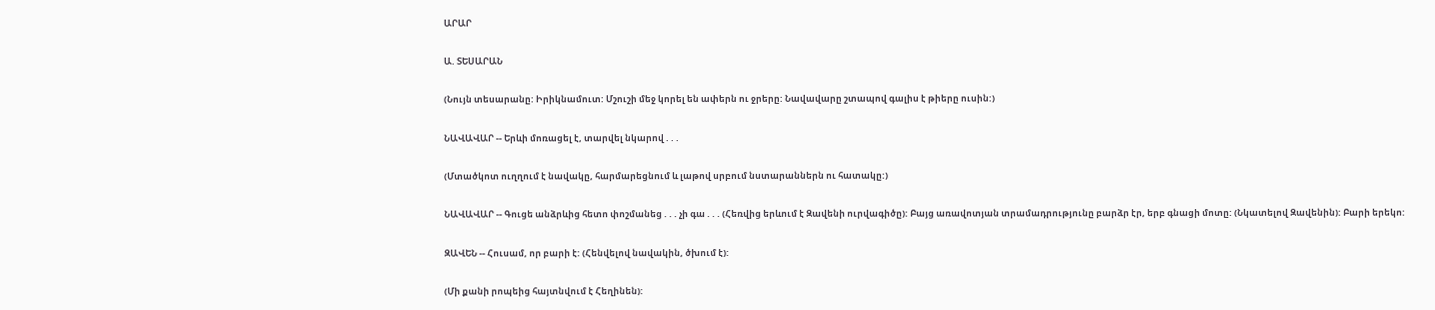ԱՐԱՐ

Ա. ՏԵՍԱՐԱՆ

(Նույն տեսարանը: Իրիկնամուտ: Մշուշի մեջ կորել են ափերն ու ջրերը: Նավավարը շտապով գալիս է թիերը ուսին:)

ՆԱՎԱՎԱՐ -- Երևի մոռացել է, տարվել նկարով . . .

(Մտածկոտ ուղղում է նավակը, հարմարեցնում և լաթով սրբում նստարաններն ու հատակը:)

ՆԱՎԱՎԱՐ -- Գուցե անձրևից հետո փոշմանեց . . . չի գա . . . (Հեռվից երևում է Զավենի ուրվագիծը): Բայց առավոտյան տրամադրությունը բարձր էր, երբ գնացի մոտը: (Նկատելով Զավենին): Բարի երեկո:

ԶԱՎԵՆ -- Հուսամ, որ բարի է: (Հենվելով նավակին, ծխում է):

(Մի քանի րոպեից հայտնվում է Հեղինեն):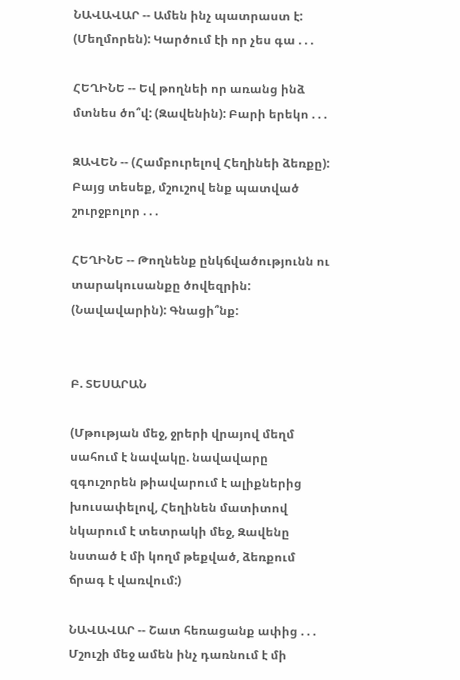ՆԱՎԱՎԱՐ -- Ամեն ինչ պատրաստ է: (Մեղմորեն): Կարծում էի որ չես գա . . .

ՀԵՂԻՆԵ -- Եվ թողնեի որ առանց ինձ մտնես ծո՞վ: (Զավենին): Բարի երեկո . . .

ԶԱՎԵՆ -- (Համբուրելով Հեղինեի ձեռքը): Բայց տեսեք, մշուշով ենք պատված շուրջբոլոր . . .

ՀԵՂԻՆԵ -- Թողնենք ընկճվածությունն ու տարակուսանքը ծովեզրին: (Նավավարին): Գնացի՞նք:


Բ. ՏԵՍԱՐԱՆ

(Մթության մեջ, ջրերի վրայով մեղմ սահում է նավակը. նավավարը զգուշորեն թիավարում է ալիքներից խուսափելով, Հեղինեն մատիտով նկարում է տետրակի մեջ, Զավենը նստած է մի կողմ թեքված, ձեռքում ճրագ է վառվում:)

ՆԱՎԱՎԱՐ -- Շատ հեռացանք ափից . . . Մշուշի մեջ ամեն ինչ դառնում է մի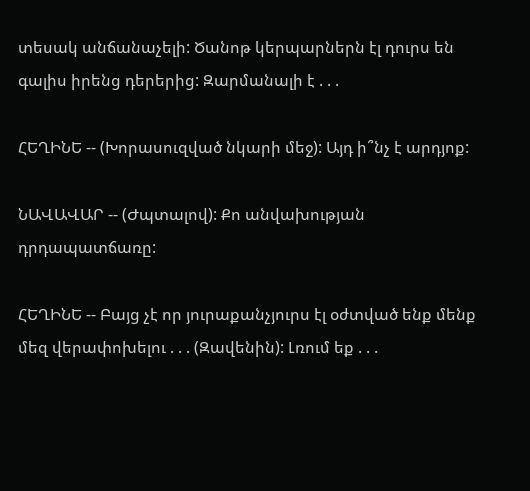տեսակ անճանաչելի: Ծանոթ կերպարներն էլ դուրս են գալիս իրենց դերերից: Զարմանալի է . . .

ՀԵՂԻՆԵ -- (Խորասուզված նկարի մեջ): Այդ ի՞նչ է արդյոք:

ՆԱՎԱՎԱՐ -- (Ժպտալով): Քո անվախության դրդապատճառը:

ՀԵՂԻՆԵ -- Բայց չէ որ յուրաքանչյուրս էլ օժտված ենք մենք մեզ վերափոխելու . . . (Զավենին): Լռում եք . . .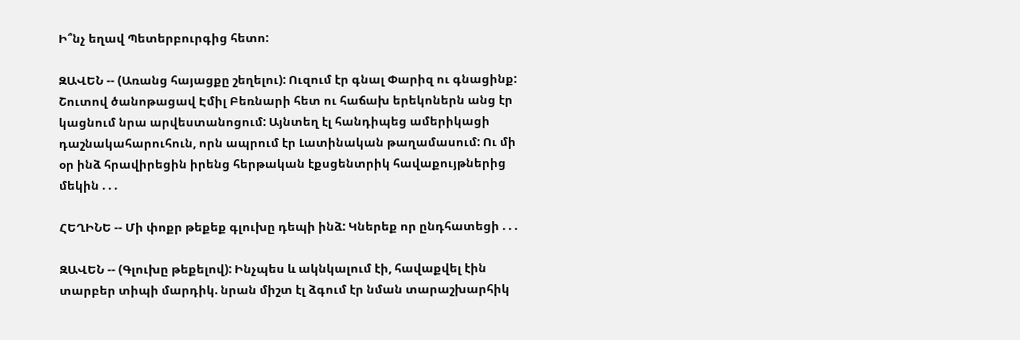Ի՞նչ եղավ Պետերբուրգից հետո:

ԶԱՎԵՆ -- (Առանց հայացքը շեղելու): Ուզում էր գնալ Փարիզ ու գնացինք: Շուտով ծանոթացավ Էմիլ Բեռնարի հետ ու հաճախ երեկոներն անց էր կացնում նրա արվեստանոցում: Այնտեղ էլ հանդիպեց ամերիկացի դաշնակահարուհուն, որն ապրում էր Լատինական թաղամասում: Ու մի օր ինձ հրավիրեցին իրենց հերթական էքսցենտրիկ հավաքույթներից մեկին . . .

ՀԵՂԻՆԵ -- Մի փոքր թեքեք գլուխը դեպի ինձ: Կներեք որ ընդհատեցի . . .

ԶԱՎԵՆ -- (Գլուխը թեքելով): Ինչպես և ակնկալում էի, հավաքվել էին տարբեր տիպի մարդիկ. նրան միշտ էլ ձգում էր նման տարաշխարհիկ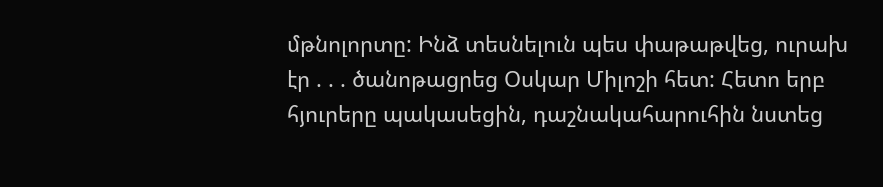մթնոլորտը: Ինձ տեսնելուն պես փաթաթվեց, ուրախ էր . . . ծանոթացրեց Օսկար Միլոշի հետ: Հետո երբ հյուրերը պակասեցին, դաշնակահարուհին նստեց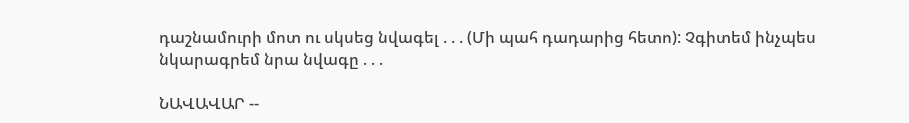դաշնամուրի մոտ ու սկսեց նվագել . . . (Մի պահ դադարից հետո): Չգիտեմ ինչպես նկարագրեմ նրա նվագը . . .

ՆԱՎԱՎԱՐ --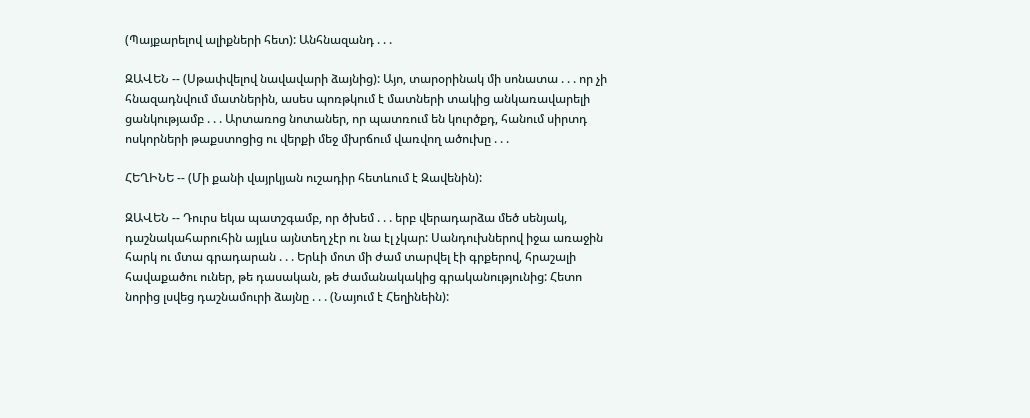(Պայքարելով ալիքների հետ): Անհնազանդ . . .

ԶԱՎԵՆ -- (Սթափվելով նավավարի ձայնից): Այո, տարօրինակ մի սոնատա . . . որ չի հնազադնվում մատներին, ասես պոռթկում է մատների տակից անկառավարելի ցանկությամբ . . . Արտառոց նոտաներ, որ պատռում են կուրծքդ, հանում սիրտդ ոսկորների թաքստոցից ու վերքի մեջ մխրճում վառվող ածուխը . . .

ՀԵՂԻՆԵ -- (Մի քանի վայրկյան ուշադիր հետևում է Զավենին):

ԶԱՎԵՆ -- Դուրս եկա պատշգամբ, որ ծխեմ . . . երբ վերադարձա մեծ սենյակ, դաշնակահարուհին այլևս այնտեղ չէր ու նա էլ չկար: Սանդուխներով իջա առաջին հարկ ու մտա գրադարան . . . Երևի մոտ մի ժամ տարվել էի գրքերով, հրաշալի հավաքածու ուներ, թե դասական, թե ժամանակակից գրականությունից: Հետո նորից լսվեց դաշնամուրի ձայնը . . . (Նայում է Հեղինեին):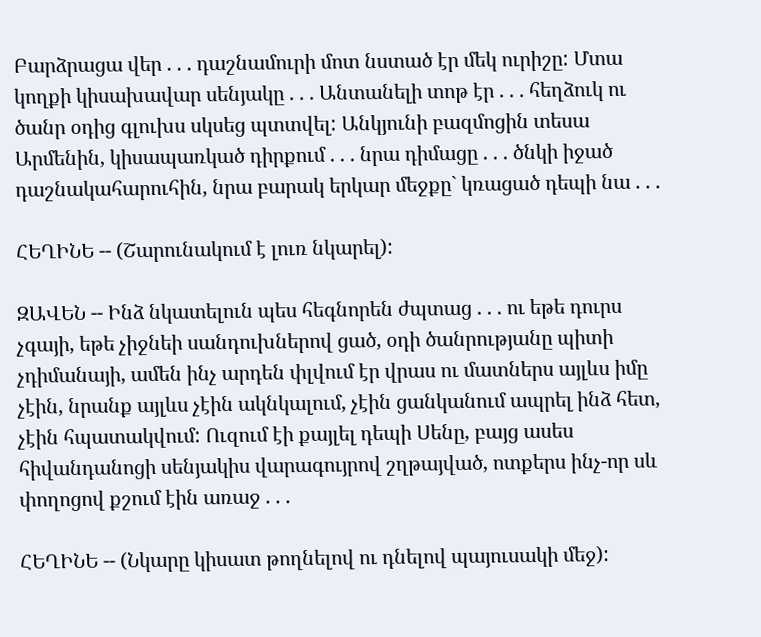Բարձրացա վեր . . . դաշնամուրի մոտ նստած էր մեկ ուրիշը: Մտա կողքի կիսախավար սենյակը . . . Անտանելի տոթ էր . . . հեղձուկ ու ծանր օդից գլուխս սկսեց պտտվել: Անկյունի բազմոցին տեսա Արմենին, կիսապառկած դիրքում . . . նրա դիմացը . . . ծնկի իջած դաշնակահարուհին, նրա բարակ երկար մեջքը` կռացած դեպի նա . . .

ՀԵՂԻՆԵ -- (Շարունակում է լուռ նկարել):

ԶԱՎԵՆ -- Ինձ նկատելուն պես հեգնորեն ժպտաց . . . ու եթե դուրս չգայի, եթե չիջնեի սանդուխներով ցած, օդի ծանրությանը պիտի չդիմանայի, ամեն ինչ արդեն փլվում էր վրաս ու մատներս այլևս իմը չէին, նրանք այլևս չէին ակնկալում, չէին ցանկանում ապրել ինձ հետ, չէին հպատակվում: Ուզում էի քայլել դեպի Սենը, բայց ասես հիվանդանոցի սենյակիս վարագույրով շղթայված, ոտքերս ինչ-որ սև փողոցով քշում էին առաջ . . .

ՀԵՂԻՆԵ -- (Նկարը կիսատ թողնելով ու դնելով պայուսակի մեջ):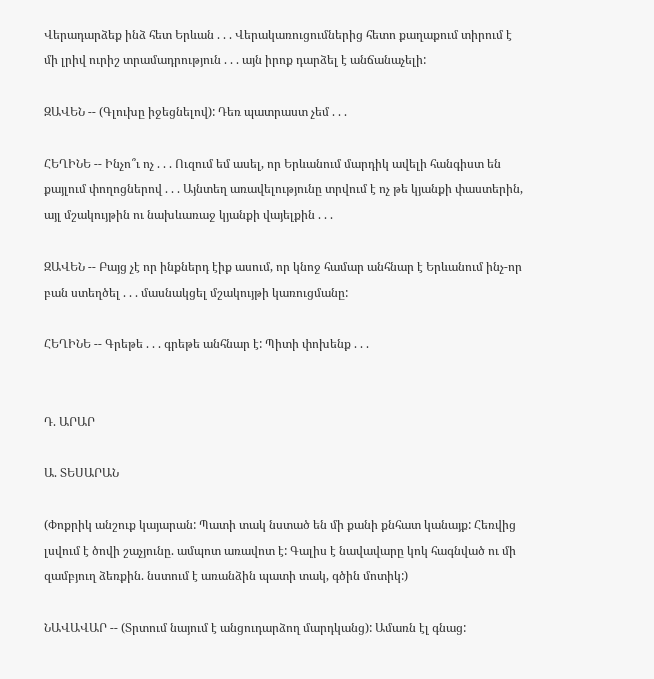Վերադարձեք ինձ հետ Երևան . . . Վերակառուցումներից հետո քաղաքում տիրում է մի լրիվ ուրիշ տրամադրություն . . . այն իրոք դարձել է անճանաչելի:

ԶԱՎԵՆ -- (Գլուխը իջեցնելով): Դեռ պատրաստ չեմ . . .

ՀԵՂԻՆԵ -- Ինչո՞ւ ոչ . . . Ուզում եմ ասել, որ Երևանում մարդիկ ավելի հանգիստ են քայլում փողոցներով . . . Այնտեղ առավելությունը տրվում է ոչ թե կյանքի փաստերին, այլ մշակույթին ու նախևառաջ կյանքի վայելքին . . .

ԶԱՎԵՆ -- Բայց չէ որ ինքներդ էիք ասում, որ կնոջ համար անհնար է Երևանում ինչ-որ բան ստեղծել . . . մասնակցել մշակույթի կառուցմանը:

ՀԵՂԻՆԵ -- Գրեթե . . . գրեթե անհնար է: Պիտի փոխենք . . .


Դ. ԱՐԱՐ

Ա. ՏԵՍԱՐԱՆ

(Փոքրիկ անշուք կայարան: Պատի տակ նստած են մի քանի քնհատ կանայք: Հեռվից լսվում է ծովի շաչյունը. ամպոտ առավոտ է: Գալիս է նավավարը կոկ հագնված ու մի զամբյուղ ձեռքին. նստում է առանձին պատի տակ, գծին մոտիկ:)

ՆԱՎԱՎԱՐ -- (Տրտում նայում է անցուդարձող մարդկանց): Ամառն էլ գնաց: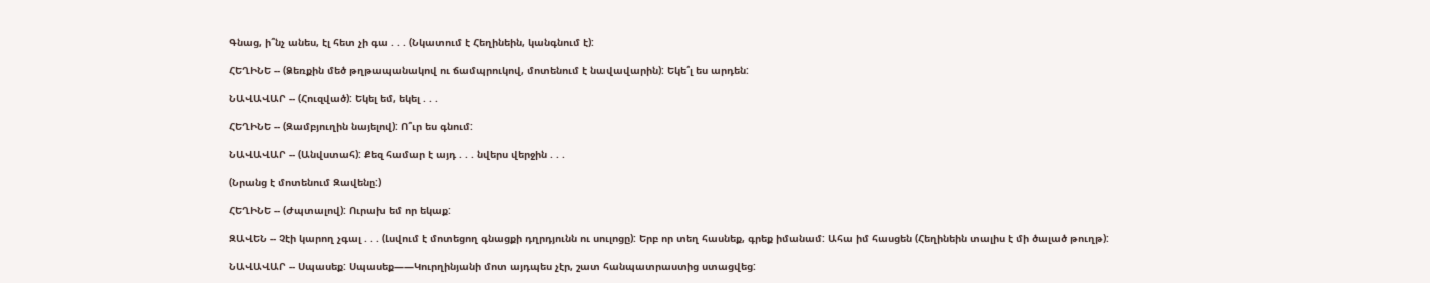Գնաց, ի՞նչ անես, էլ հետ չի գա . . . (Նկատում է Հեղինեին, կանգնում է):

ՀԵՂԻՆԵ -- (Ձեռքին մեծ թղթապանակով ու ճամպրուկով, մոտենում է նավավարին): Եկե՞լ ես արդեն:

ՆԱՎԱՎԱՐ -- (Հուզված): Եկել եմ, եկել . . .

ՀԵՂԻՆԵ -- (Զամբյուղին նայելով): Ո՞ւր ես գնում:

ՆԱՎԱՎԱՐ -- (Անվստահ): Քեզ համար է այդ . . . նվերս վերջին . . .

(Նրանց է մոտենում Զավենը:)

ՀԵՂԻՆԵ -- (Ժպտալով): Ուրախ եմ որ եկաք:

ԶԱՎԵՆ -- Չէի կարող չգալ . . . (Լսվում է մոտեցող գնացքի դղրդյունն ու սուլոցը): Երբ որ տեղ հասնեք, գրեք իմանամ: Ահա իմ հասցեն (Հեղինեին տալիս է մի ծալած թուղթ):

ՆԱՎԱՎԱՐ -- Սպասեք: Սպասեք——Կուրղինյանի մոտ այդպես չէր, շատ հանպատրաստից ստացվեց: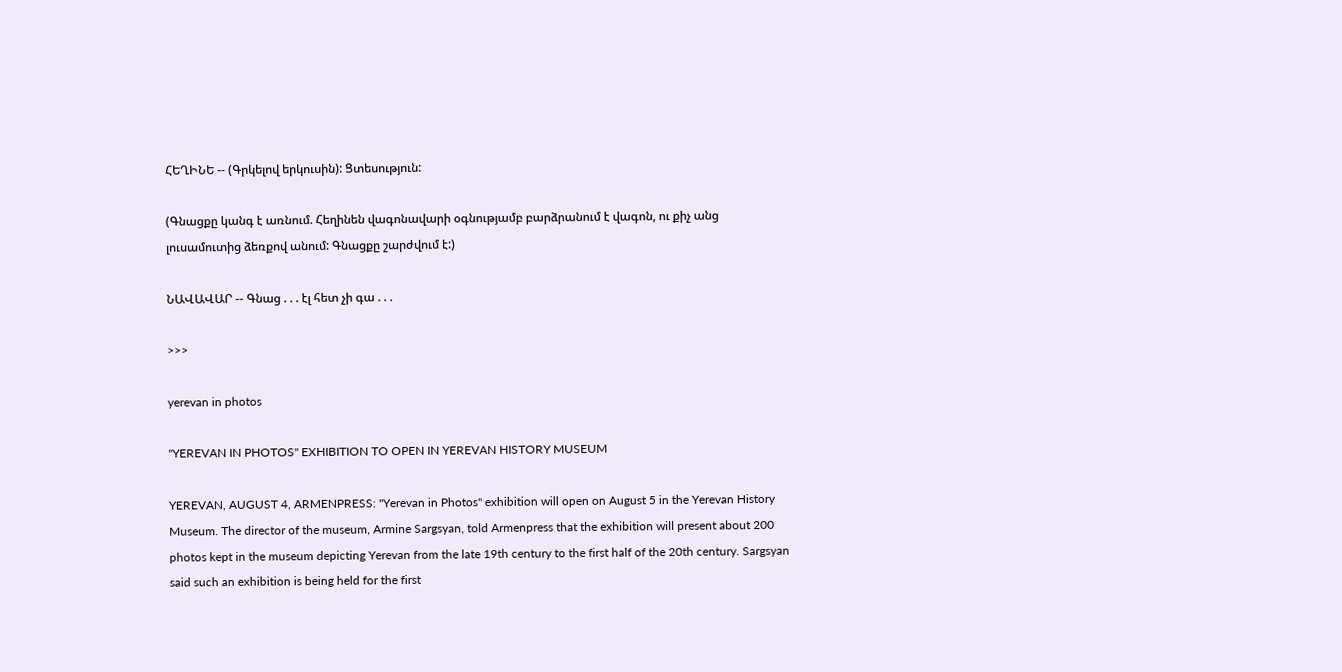ՀԵՂԻՆԵ -- (Գրկելով երկուսին): Ցտեսություն:

(Գնացքը կանգ է առնում. Հեղինեն վագոնավարի օգնությամբ բարձրանում է վագոն, ու քիչ անց լուսամուտից ձեռքով անում: Գնացքը շարժվում է:)

ՆԱՎԱՎԱՐ -- Գնաց . . . էլ հետ չի գա . . .

>>>

yerevan in photos

"YEREVAN IN PHOTOS" EXHIBITION TO OPEN IN YEREVAN HISTORY MUSEUM

YEREVAN, AUGUST 4, ARMENPRESS: "Yerevan in Photos" exhibition will open on August 5 in the Yerevan History Museum. The director of the museum, Armine Sargsyan, told Armenpress that the exhibition will present about 200 photos kept in the museum depicting Yerevan from the late 19th century to the first half of the 20th century. Sargsyan said such an exhibition is being held for the first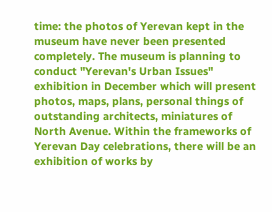time: the photos of Yerevan kept in the museum have never been presented completely. The museum is planning to conduct "Yerevan's Urban Issues" exhibition in December which will present photos, maps, plans, personal things of outstanding architects, miniatures of North Avenue. Within the frameworks of Yerevan Day celebrations, there will be an exhibition of works by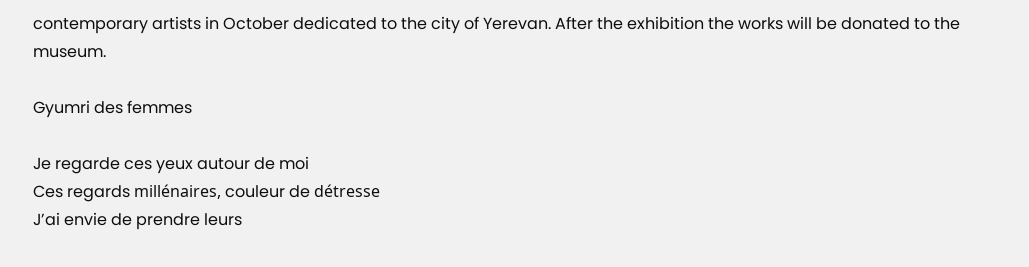contemporary artists in October dedicated to the city of Yerevan. After the exhibition the works will be donated to the museum.

Gyumri des femmes

Je regarde ces yeux autour de moi
Ces regards millénaires, couleur de détresse
J’ai envie de prendre leurs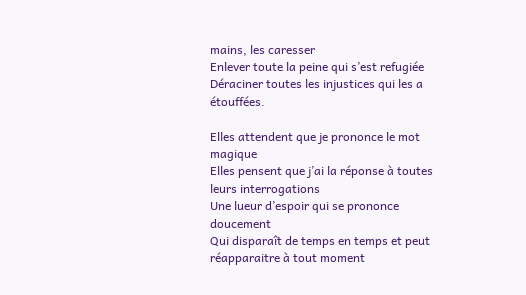mains, les caresser
Enlever toute la peine qui s’est refugiée
Déraciner toutes les injustices qui les a étouffées.

Elles attendent que je prononce le mot magique
Elles pensent que j’ai la réponse à toutes leurs interrogations
Une lueur d’espoir qui se prononce doucement
Qui disparaît de temps en temps et peut réapparaitre à tout moment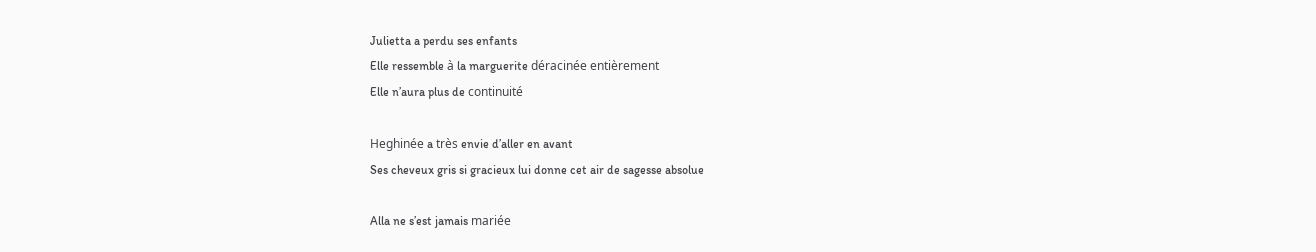Julietta a perdu ses enfants
Elle ressemble à la marguerite déracinée entièrement
Elle n’aura plus de continuité

Heghinée a très envie d’aller en avant
Ses cheveux gris si gracieux lui donne cet air de sagesse absolue

Alla ne s’est jamais mariée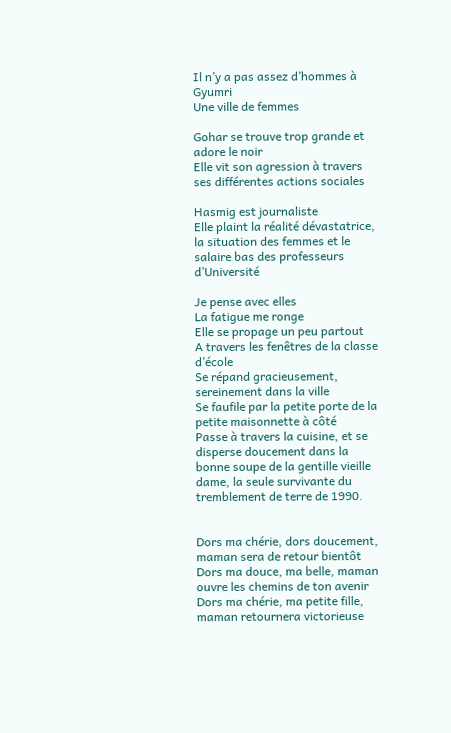Il n’y a pas assez d’hommes à Gyumri
Une ville de femmes

Gohar se trouve trop grande et adore le noir
Elle vit son agression à travers ses différentes actions sociales

Hasmig est journaliste
Elle plaint la réalité dévastatrice, la situation des femmes et le salaire bas des professeurs d’Université

Je pense avec elles
La fatigue me ronge
Elle se propage un peu partout
A travers les fenêtres de la classe d’école
Se répand gracieusement, sereinement dans la ville
Se faufile par la petite porte de la petite maisonnette à côté
Passe à travers la cuisine, et se disperse doucement dans la bonne soupe de la gentille vieille dame, la seule survivante du tremblement de terre de 1990.


Dors ma chérie, dors doucement, maman sera de retour bientôt
Dors ma douce, ma belle, maman ouvre les chemins de ton avenir
Dors ma chérie, ma petite fille, maman retournera victorieuse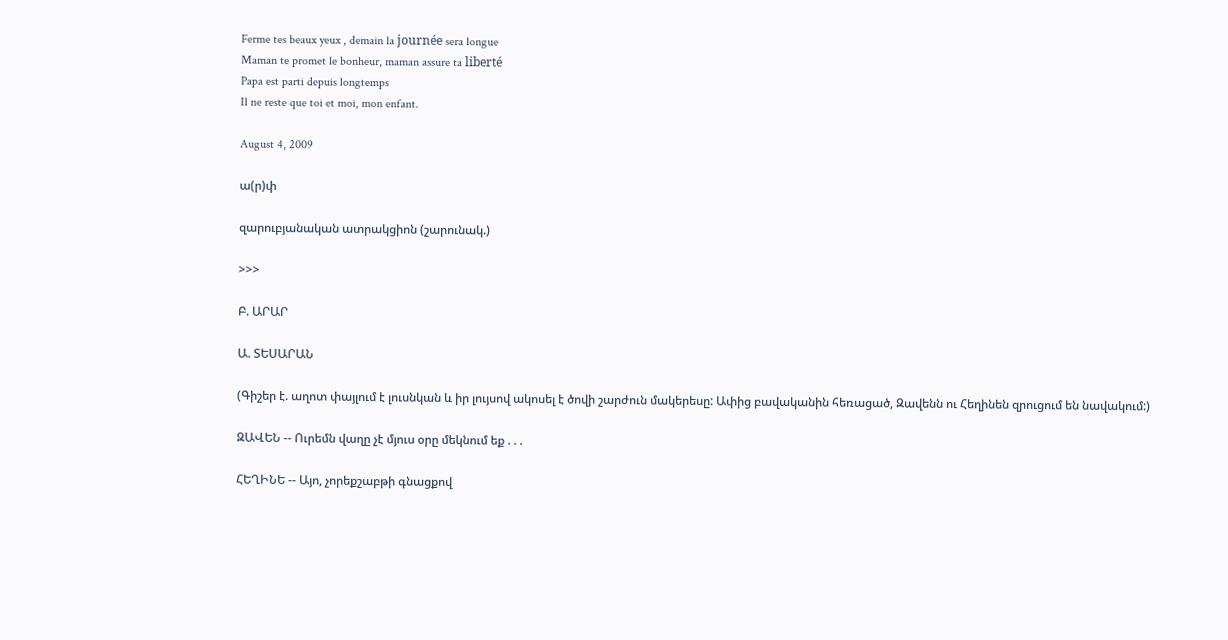Ferme tes beaux yeux , demain la journée sera longue
Maman te promet le bonheur, maman assure ta liberté
Papa est parti depuis longtemps
Il ne reste que toi et moi, mon enfant.

August 4, 2009

ա(ր)փ

զարուբյանական ատրակցիոն (շարունակ.)

>>>

Բ. ԱՐԱՐ

Ա. ՏԵՍԱՐԱՆ

(Գիշեր է. աղոտ փայլում է լուսնկան և իր լույսով ակոսել է ծովի շարժուն մակերեսը: Ափից բավականին հեռացած, Զավենն ու Հեղինեն զրուցում են նավակում:)

ԶԱՎԵՆ -- Ուրեմն վաղը չէ մյուս օրը մեկնում եք . . .

ՀԵՂԻՆԵ -- Այո, չորեքշաբթի գնացքով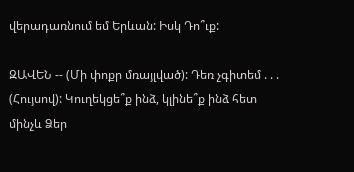վերադառնում եմ Երևան: Իսկ Դո՞ւք:

ԶԱՎԵՆ -- (Մի փոքր մռայլված): Դեռ չգիտեմ . . . (Հույսով): Կուղեկցե՞ք ինձ, կլինե՞ք ինձ հետ մինչև Ձեր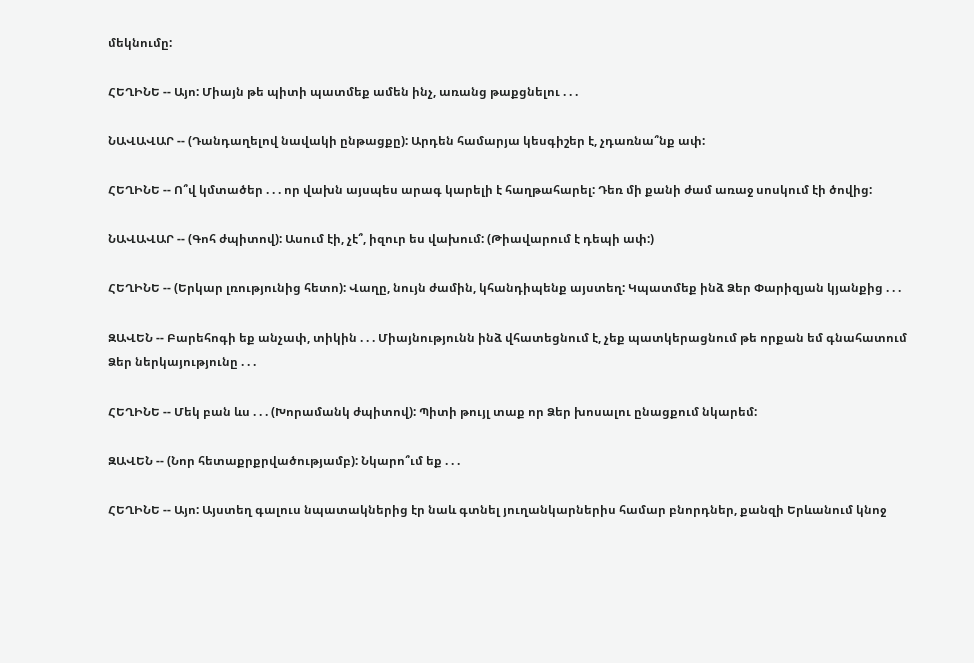մեկնումը:

ՀԵՂԻՆԵ -- Այո: Միայն թե պիտի պատմեք ամեն ինչ, առանց թաքցնելու . . .

ՆԱՎԱՎԱՐ -- (Դանդաղելով նավակի ընթացքը): Արդեն համարյա կեսգիշեր է, չդառնա՞նք ափ:

ՀԵՂԻՆԵ -- Ո՞վ կմտածեր . . . որ վախն այսպես արագ կարելի է հաղթահարել: Դեռ մի քանի ժամ առաջ սոսկում էի ծովից:

ՆԱՎԱՎԱՐ -- (Գոհ ժպիտով): Ասում էի, չէ՞, իզուր ես վախում: (Թիավարում է դեպի ափ:)

ՀԵՂԻՆԵ -- (Երկար լռությունից հետո): Վաղը, նույն ժամին, կհանդիպենք այստեղ: Կպատմեք ինձ Ձեր Փարիզյան կյանքից . . .

ԶԱՎԵՆ -- Բարեհոգի եք անչափ, տիկին . . . Միայնությունն ինձ վհատեցնում է, չեք պատկերացնում թե որքան եմ գնահատում Ձեր ներկայությունը . . .

ՀԵՂԻՆԵ -- Մեկ բան ևս . . . (Խորամանկ ժպիտով): Պիտի թույլ տաք որ Ձեր խոսալու ընացքում նկարեմ:

ԶԱՎԵՆ -- (Նոր հետաքրքրվածությամբ): Նկարո՞ւմ եք . . .

ՀԵՂԻՆԵ -- Այո: Այստեղ գալուս նպատակներից էր նաև գտնել յուղանկարներիս համար բնորդներ, քանզի Երևանում կնոջ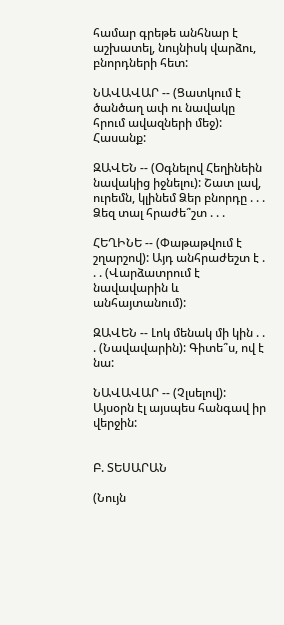համար գրեթե անհնար է աշխատել, նույնիսկ վարձու, բնորդների հետ:

ՆԱՎԱՎԱՐ -- (Ցատկում է ծանծաղ ափ ու նավակը հրում ավազների մեջ): Հասանք:

ԶԱՎԵՆ -- (Օգնելով Հեղինեին նավակից իջնելու): Շատ լավ, ուրեմն, կլինեմ Ձեր բնորդը . . . Ձեզ տալ հրաժե՞շտ . . .

ՀԵՂԻՆԵ -- (Փաթաթվում է շղարշով): Այդ անհրաժեշտ է . . . (Վարձատրում է նավավարին և անհայտանում):

ԶԱՎԵՆ -- Լոկ մենակ մի կին . . . (Նավավարին): Գիտե՞ս, ով է նա:

ՆԱՎԱՎԱՐ -- (Չլսելով): Այսօրն էլ այսպես հանգավ իր վերջին:


Բ. ՏԵՍԱՐԱՆ

(Նույն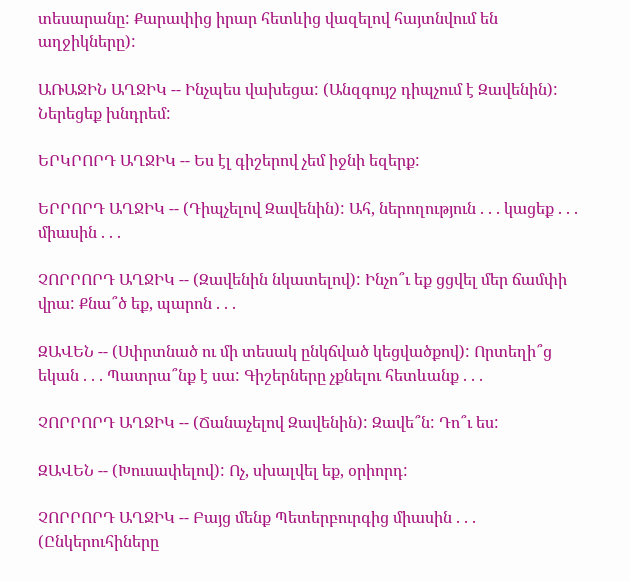տեսարանը: Քարափից իրար հետևից վազելով հայտնվում են աղջիկները):

ԱՌԱՋԻՆ ԱՂՋԻԿ -- Ինչպես վախեցա: (Անզգույշ դիպչում է Զավենին): Ներեցեք խնդրեմ:

ԵՐԿՐՈՐԴ ԱՂՋԻԿ -- Ես էլ գիշերով չեմ իջնի եզերք:

ԵՐՐՈՐԴ ԱՂՋԻԿ -- (Դիպչելով Զավենին): Ահ, ներողություն . . . կացեք . . . միասին . . .

ՉՈՐՐՈՐԴ ԱՂՋԻԿ -- (Զավենին նկատելով): Ինչո՞ւ եք ցցվել մեր ճամփի վրա: Քնա՞ծ եք, պարոն . . .

ԶԱՎԵՆ -- (Սփրտնած ու մի տեսակ ընկճված կեցվածքով): Որտեղի՞ց եկան . . . Պատրա՞նք է սա: Գիշերները չքնելու հետևանք . . .

ՉՈՐՐՈՐԴ ԱՂՋԻԿ -- (Ճանաչելով Զավենին): Զավե՞ն: Դո՞ւ ես:

ԶԱՎԵՆ -- (Խուսափելով): Ոչ, սխալվել եք, օրիորդ:

ՉՈՐՐՈՐԴ ԱՂՋԻԿ -- Բայց մենք Պետերբուրգից միասին . . . (Ընկերուհիները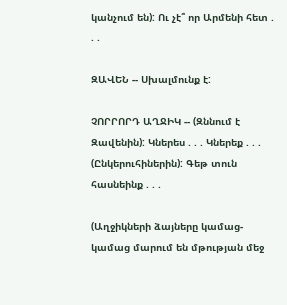կանչում են): Ու չէ՞ որ Արմենի հետ . . .

ԶԱՎԵՆ -- Սխալմունք է:

ՉՈՐՐՈՐԴ ԱՂՋԻԿ -- (Զննում է Զավենին): Կներես . . . Կներեք . . . (Ընկերուհիներին): Գեթ տուն հասնեինք . . .

(Աղջիկների ձայները կամաց-կամաց մարում են մթության մեջ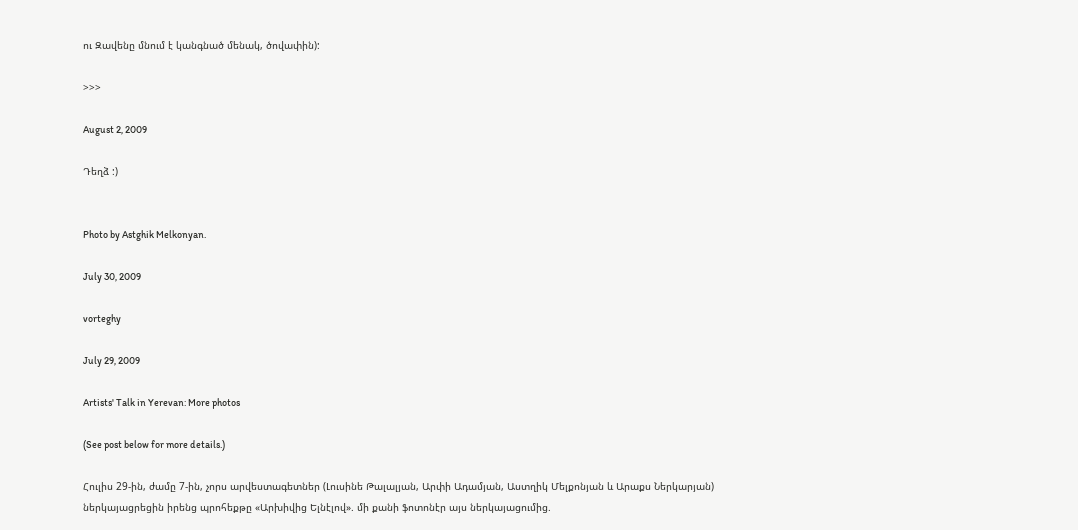ու Զավենը մնում է կանգնած մենակ, ծովափին):

>>>

August 2, 2009

Դեղձ :)


Photo by Astghik Melkonyan.

July 30, 2009

vorteghy

July 29, 2009

Artists' Talk in Yerevan: More photos

(See post below for more details.)

Հուլիս 29-ին, ժամը 7-ին, չորս արվեստագետներ (Լուսինե Թալալյան, Արփի Ադամյան, Աստղիկ Մելքոնյան և Արաքս Ներկարյան) ներկայացրեցին իրենց պրոհեքթը «Արխիվից Ելնէլով». մի քանի ֆոտոնէր այս ներկայացումից.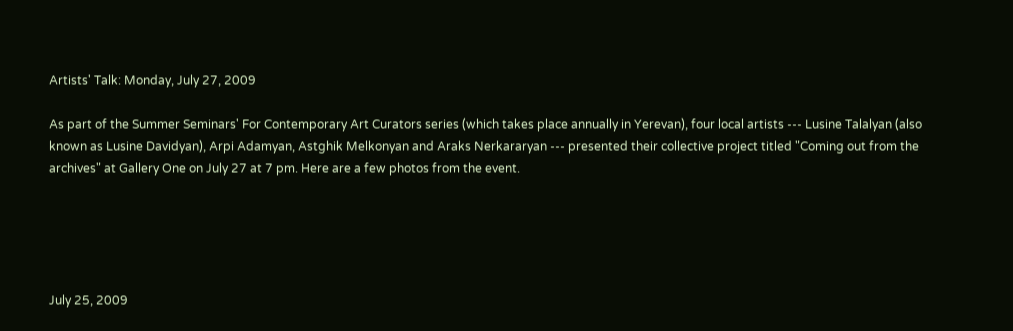Artists' Talk: Monday, July 27, 2009

As part of the Summer Seminars' For Contemporary Art Curators series (which takes place annually in Yerevan), four local artists --- Lusine Talalyan (also known as Lusine Davidyan), Arpi Adamyan, Astghik Melkonyan and Araks Nerkararyan --- presented their collective project titled "Coming out from the archives" at Gallery One on July 27 at 7 pm. Here are a few photos from the event.





July 25, 2009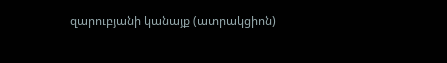զարուբյանի կանայք (ատրակցիոն)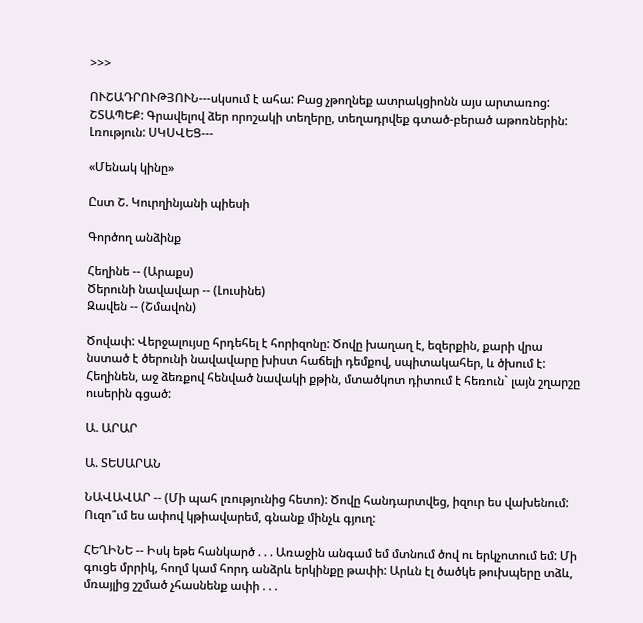>>>

ՈՒՇԱԴՐՈՒԹՅՈՒՆ---սկսում է ահա: Բաց չթողնեք ատրակցիոնն այս արտառոց: ՇՏԱՊԵՔ: Գրավելով ձեր որոշակի տեղերը, տեղադրվեք գտած-բերած աթոռներին: Լռություն: ՍԿՍՎԵՑ---

«Մենակ կինը»

Ըստ Շ. Կուրղինյանի պիեսի

Գործող անձինք

Հեղինե -- (Արաքս)
Ծերունի նավավար -- (Լուսինե)
Զավեն -- (Շմավոն)

Ծովափ: Վերջալույսը հրդեհել է հորիզոնը: Ծովը խաղաղ է, եզերքին, քարի վրա նստած է ծերունի նավավարը խիստ հաճելի դեմքով, սպիտակահեր, և ծխում է: Հեղինեն, աջ ձեռքով հենված նավակի քթին, մտածկոտ դիտում է հեռուն` լայն շղարշը ուսերին գցած:

Ա. ԱՐԱՐ

Ա. ՏԵՍԱՐԱՆ

ՆԱՎԱՎԱՐ -- (Մի պահ լռությունից հետո): Ծովը հանդարտվեց, իզուր ես վախենում: Ուզո՞ւմ ես ափով կթիավարեմ, գնանք մինչև գյուղ:

ՀԵՂԻՆԵ -- Իսկ եթե հանկարծ . . . Առաջին անգամ եմ մտնում ծով ու երկչոտում եմ: Մի գուցե մրրիկ, հողմ կամ հորդ անձրև երկինքը թափի: Արևն էլ ծածկե թուխպերը տձև, մռայլից շշմած չհասնենք ափի . . .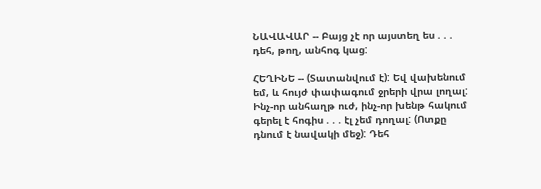ՆԱՎԱՎԱՐ -- Բայց չէ որ այստեղ ես . . . դեհ, թող, անհոգ կաց:

ՀԵՂԻՆԵ -- (Տատանվում է): Եվ վախենում եմ, և հույժ փափագում ջրերի վրա լողալ: Ինչ-որ անհաղթ ուժ, ինչ-որ խենթ հակում գերել է հոգիս . . . էլ չեմ դողալ: (Ոտքը դնում է նավակի մեջ): Դեհ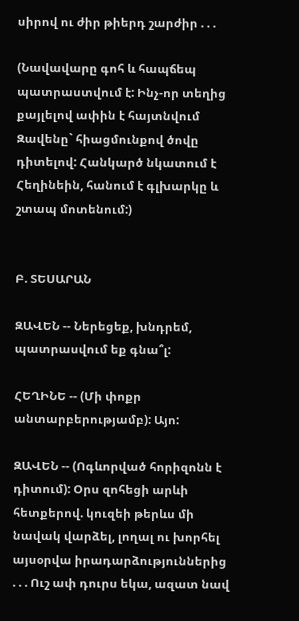սիրով ու ժիր թիերդ շարժիր . . .

(Նավավարը գոհ և հապճեպ պատրաստվում է: Ինչ-որ տեղից քայլելով ափին է հայտնվում Զավենը` հիացմունքով ծովը դիտելով: Հանկարծ նկատում է Հեղինեին, հանում է գլխարկը և շտապ մոտենում:)


Բ. ՏԵՍԱՐԱՆ

ԶԱՎԵՆ -- Ներեցեք, խնդրեմ, պատրասվում եք գնա՞լ:

ՀԵՂԻՆԵ -- (Մի փոքր անտարբերությամբ): Այո:

ԶԱՎԵՆ -- (Ոգևորված հորիզոնն է դիտում): Օրս զոհեցի արևի հետքերով. կուզեի թերևս մի նավակ վարձել, լողալ ու խորհել այսօրվա իրադարձություններից . . . Ուշ ափ դուրս եկա, ազատ նավ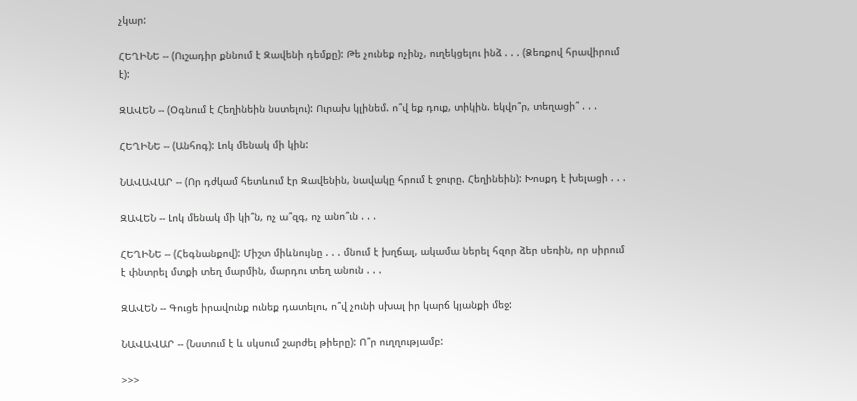չկար:

ՀԵՂԻՆԵ -- (Ուշադիր քննում է Զավենի դեմքը): Թե չունեք ոչինչ, ուղեկցելու ինձ . . . (Ձեռքով հրավիրում է):

ԶԱՎԵՆ -- (Օգնում է Հեղինեին նստելու): Ուրախ կլինեմ. ո՞վ եք դուք, տիկին. եկվո՞ր, տեղացի՞ . . .

ՀԵՂԻՆԵ -- (Անհոգ): Լոկ մենակ մի կին:

ՆԱՎԱՎԱՐ -- (Որ դժկամ հետևում էր Զավենին, նավակը հրում է ջուրը. Հեղինեին): Խոսքդ է խելացի . . .

ԶԱՎԵՆ -- Լոկ մենակ մի կի՞ն, ոչ ա՞զգ, ոչ անո՞ւն . . .

ՀԵՂԻՆԵ -- (Հեգնանքով): Միշտ միևնույնը . . . մնում է խղճալ, ակամա ներել հզոր ձեր սեռին, որ սիրում է փնտրել մտքի տեղ մարմին, մարդու տեղ անուն . . .

ԶԱՎԵՆ -- Գուցե իրավունք ունեք դատելու, ո՞վ չունի սխալ իր կարճ կյանքի մեջ:

ՆԱՎԱՎԱՐ -- (Նստում է և սկսում շարժել թիերը): Ո՞ր ուղղությամբ:

>>>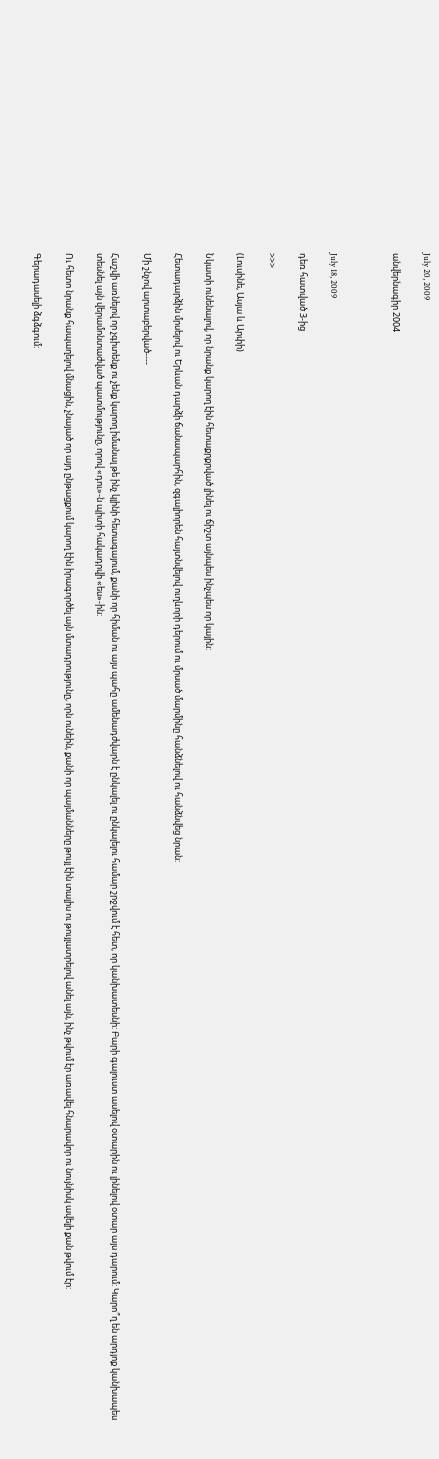July 20, 2009

անվերնագիր 2004



July 18, 2009

դեռ հատված 3-ից

>>>

(Լուսինե, Ասյա և Արփի)

Նկատի ունենալով, որ նրանք կարող էին հետաքրքրված լինել ու ճիշտ այնպես ինչպես որ կային:

Հետադարձին մրսելով ու Երևան դարձի ճանապարհին, զգալիորեն հայտնվելով ուղևորի դերում ու մրսած մարմինը հանձնելով ու հանձնվեց նրան:

Մի շնչով արտաբերված----

Հաշվի առնելով որ չգիտենք ու չենք կարող իմանալ թե ինչ կլինի հետագայում, քանի որ հիման ու այս պահը ամենադժվարն է ընկալել ու ընկալելու համար շրջվում է հետ, որ կանխատեսնի: Բարի գալուստ ասելով օտարին ու լինելով օտար այս դարում: Կարո՞ղ են արդյոք կանխապես տեսնել այն վերամոնտաժված պատմությունը, որով «դու»-ն պիտի հակադրվի «ես»-ին:

Ու հետո նրանք հապաղելով մնացին, չնայած որ այդ ընթացքում կարող էին իրագործել այն մտադրությունը, որն ունեին, քանի որ պայմանները թույլ էին տալիս ու թույլատրելով անել այն, ինչ թվում էր առավել հնարավոր ու նույնիսկ ավելի քան թվում էր:

Գերադասելի ձգձգում: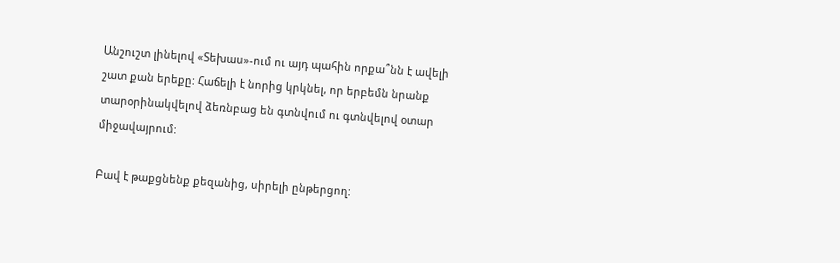Անշուշտ լինելով «Տեխաս»-ում ու այդ պահին որքա՞նն է ավելի շատ քան երեքը: Հաճելի է նորից կրկնել, որ երբեմն նրանք տարօրինակվելով ձեռնբաց են գտնվում ու գտնվելով օտար միջավայրում:

Բավ է թաքցնենք քեզանից, սիրելի ընթերցող: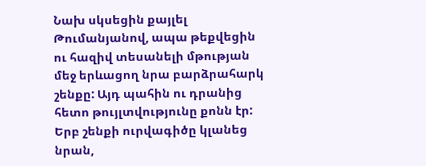Նախ սկսեցին քայլել Թումանյանով, ապա թեքվեցին ու հազիվ տեսանելի մթության մեջ երևացող նրա բարձրահարկ շենքը: Այդ պահին ու դրանից հետո թույլտվությունը քոնն էր: Երբ շենքի ուրվագիծը կլանեց նրան,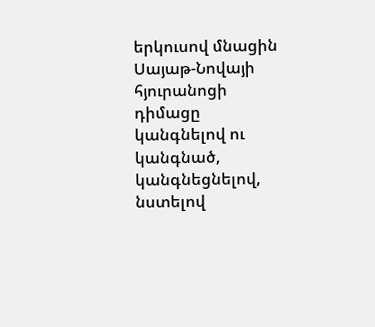երկուսով մնացին Սայաթ-Նովայի հյուրանոցի դիմացը կանգնելով ու կանգնած, կանգնեցնելով, նստելով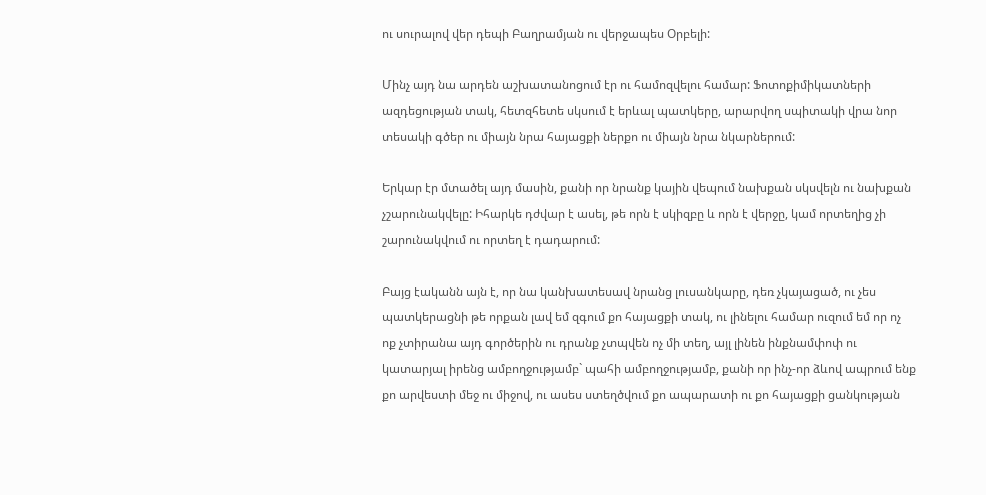ու սուրալով վեր դեպի Բաղրամյան ու վերջապես Օրբելի:

Մինչ այդ նա արդեն աշխատանոցում էր ու համոզվելու համար: Ֆոտոքիմիկատների ազդեցության տակ, հետզհետե սկսում է երևալ պատկերը, արարվող սպիտակի վրա նոր տեսակի գծեր ու միայն նրա հայացքի ներքո ու միայն նրա նկարներում:

Երկար էր մտածել այդ մասին, քանի որ նրանք կային վեպում նախքան սկսվելն ու նախքան չշարունակվելը: Իհարկե դժվար է ասել, թե որն է սկիզբը և որն է վերջը, կամ որտեղից չի շարունակվում ու որտեղ է դադարում:

Բայց էականն այն է, որ նա կանխատեսավ նրանց լուսանկարը, դեռ չկայացած, ու չես պատկերացնի թե որքան լավ եմ զգում քո հայացքի տակ, ու լինելու համար ուզում եմ որ ոչ ոք չտիրանա այդ գործերին ու դրանք չտպվեն ոչ մի տեղ, այլ լինեն ինքնամփոփ ու կատարյալ իրենց ամբողջությամբ` պահի ամբողջությամբ, քանի որ ինչ-որ ձևով ապրում ենք քո արվեստի մեջ ու միջով, ու ասես ստեղծվում քո ապարատի ու քո հայացքի ցանկության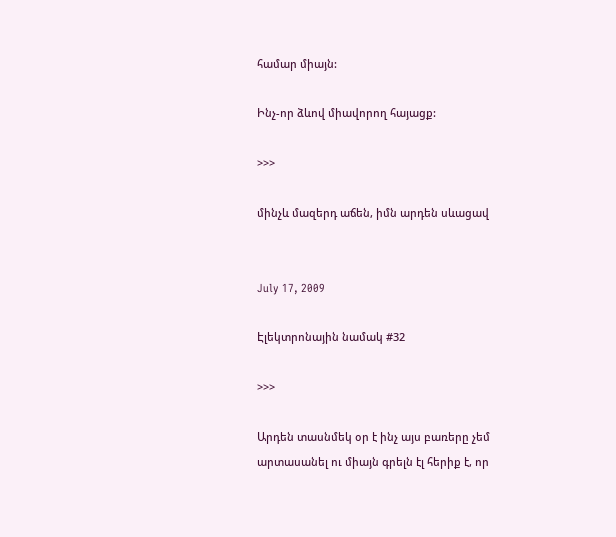համար միայն:

Ինչ-որ ձևով միավորող հայացք:

>>>

մինչև մազերդ աճեն, իմն արդեն սևացավ


July 17, 2009

Էլեկտրոնային նամակ #32

>>>

Արդեն տասնմեկ օր է ինչ այս բառերը չեմ արտասանել ու միայն գրելն էլ հերիք է, որ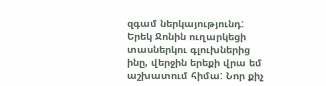զգամ ներկայությունդ: Երեկ Ջոնին ուղարկեցի տասներկու գլուխներից ինը, վերջին երեքի վրա եմ աշխատում հիմա: Նոր քիչ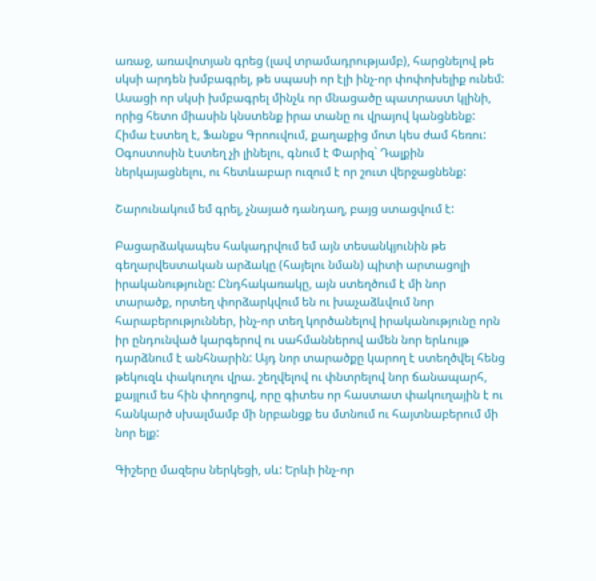առաջ, առավոտյան գրեց (լավ տրամադրությամբ), հարցնելով թե սկսի արդեն խմբագրել, թե սպասի որ էլի ինչ-որ փոփոխելիք ունեմ: Ասացի որ սկսի խմբագրել մինչև որ մնացածը պատրաստ կլինի, որից հետո միասին կնստենք իրա տանը ու վրայով կանցնենք: Հիմա էստեղ է, Ֆանքս Գրոուվում, քաղաքից մոտ կես ժամ հեռու: Օգոստոսին էստեղ չի լինելու, գնում է Փարիզ` Դալքին ներկայացնելու, ու հետևաբար ուզում է որ շուտ վերջացնենք:

Շարունակում եմ գրել, չնայած դանդաղ, բայց ստացվում է:

Բացարձակապես հակադրվում եմ այն տեսանկյունին թե գեղարվեստական արձակը (հայելու նման) պիտի արտացոլի իրականությունը: Ընդհակառակը, այն ստեղծում է մի նոր տարածք, որտեղ փորձարկվում են ու խաչաձևվում նոր հարաբերություններ, ինչ-որ տեղ կործանելով իրականությունը որն իր ընդունված կարգերով ու սահմաններով ամեն նոր երևույթ դարձնում է անհնարին: Այդ նոր տարածքը կարող է ստեղծվել հենց թեկուզև փակուղու վրա. շեղվելով ու փնտրելով նոր ճանապարհ, քայլում ես հին փողոցով, որը գիտես որ հաստատ փակուղային է ու հանկարծ սխալմամբ մի նրբանցք ես մտնում ու հայտնաբերում մի նոր ելք:

Գիշերը մազերս ներկեցի, սև: Երևի ինչ-որ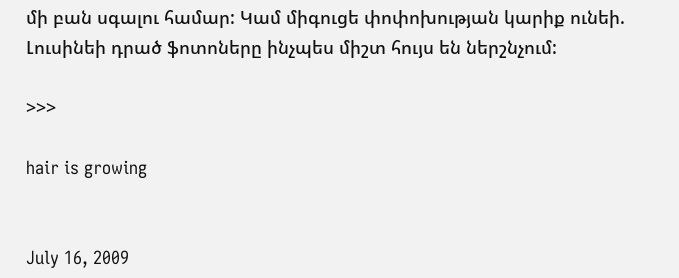մի բան սգալու համար: Կամ միգուցե փոփոխության կարիք ունեի. Լուսինեի դրած ֆոտոները ինչպես միշտ հույս են ներշնչում:

>>>

hair is growing


July 16, 2009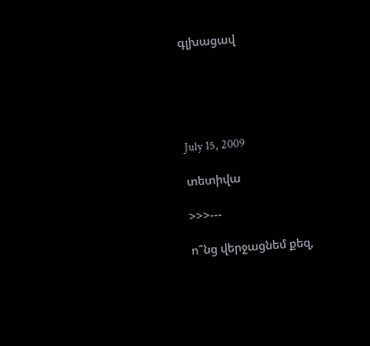գլխացավ





July 15, 2009

տետիվա

>>>---

ո՞նց վերջացնեմ քեզ,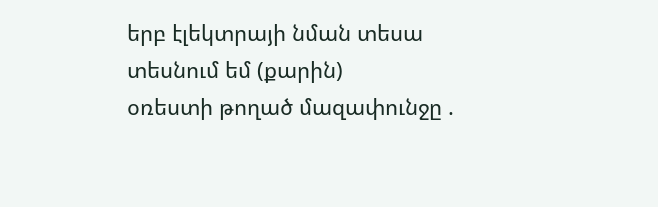երբ էլեկտրայի նման տեսա տեսնում եմ (քարին)
օռեստի թողած մազափունջը .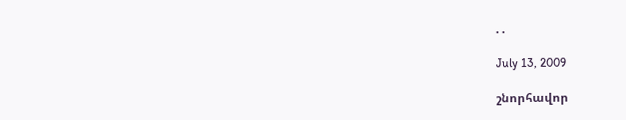. .

July 13, 2009

շնորհավոր